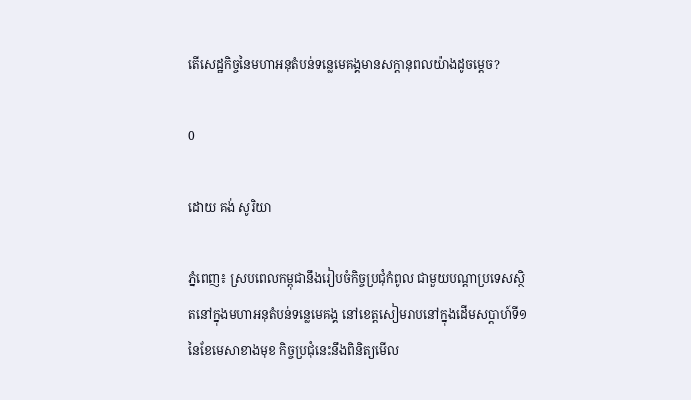តើសេដ្ឋកិច្ចនៃមហាអនុតំបន់ទន្លេមេគង្គមានសក្តានុពលយ៉ាងដូចម្តេច?

0

ដោយ គង់ សូរិយា

ភ្នំពេញ៖ ស្របពេលកម្ពុជានឹងរៀបចំកិច្ចប្រជុំកំពូល ជាមួយបណ្តាប្រទេសស្ថិតនៅក្នុងមហាអនុតំបន់ទន្លេមេគង្គ នៅខេត្តសៀមរាបនៅក្នុងដើមសប្តាហ៍ទី១ នៃខែមេសាខាងមុខ កិច្ចប្រជុំនេះនឹងពិនិត្យមើល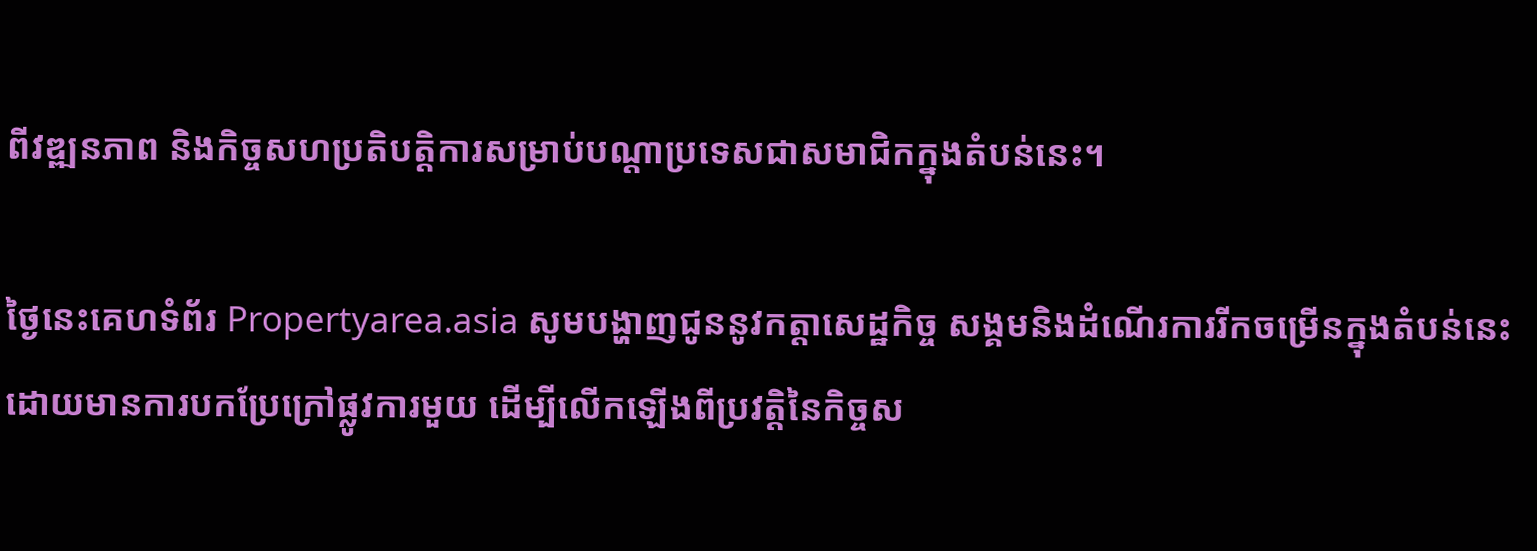ពីវឌ្ឍនភាព និងកិច្ចសហប្រតិបត្តិការសម្រាប់បណ្តាប្រទេសជាសមាជិកក្នុងតំបន់នេះ។

ថ្ងៃនេះគេហទំព័រ Propertyarea.asia សូមបង្ហាញជូននូវកត្តាសេដ្ឋកិច្ច សង្គមនិងដំណើរការរីកចម្រើនក្នុងតំបន់នេះ ដោយមានការបកប្រែក្រៅផ្លូវការមួយ ដើម្បីលើកឡើងពីប្រវត្តិនៃកិច្ចស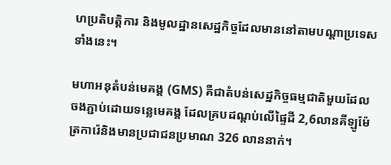ហប្រតិបត្តិការ និងមូលដ្ឋានសេដ្ឋកិច្ចដែលមាននៅតាមបណ្តាប្រទេសទាំងនេះ។

មហាអនុតំបន់មេគង្គ (GMS) គឺជាតំបន់សេដ្ឋកិច្ចធម្មជាតិមួយដែលចងភ្ជាប់ដោយទន្លេមេគង្គ ដែលគ្របដណ្តប់លើផ្ទៃដី 2,6លានគីឡូម៉ែត្រការ៉េនិងមានប្រជាជនប្រមាណ 326 លាននាក់។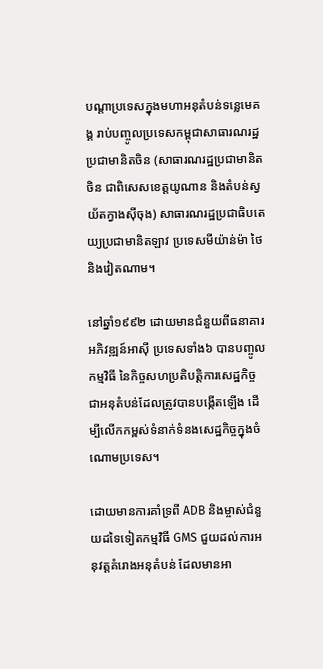បណ្តាប្រទេសក្នុងមហាអនុតំបន់ទន្លេមេគង្គ រាប់បញ្ចូលប្រទេសកម្ពុជាសាធារណរដ្ឋប្រជាមានិតចិន (សាធារណរដ្ឋប្រជាមានិតចិន ជាពិសេសខេត្តយូណាន និងតំបន់ស្វយ័តក្វាងស៊ីចុង) សាធារណរដ្ឋប្រជាធិបតេយ្យប្រជាមានិតឡាវ ប្រទេសមីយ៉ាន់ម៉ា ថៃ និងវៀតណាម។

នៅឆ្នាំ១៩៩២ ដោយមានជំនួយពីធនាគារអភិវឌ្ឍន៍អាស៊ី ប្រទេសទាំង៦ បានបញ្ចូលកម្មវិធី នៃកិច្ចសហប្រតិបត្តិការសេដ្ឋកិច្ច ជាអនុតំបន់ដែលត្រូវបានបង្កើតឡើង ដើម្បីលើកកម្ពស់ទំនាក់ទំនងសេដ្ឋកិច្ចក្នុងចំណោមប្រទេស។

ដោយមានការគាំទ្រពី ADB និងម្ចាស់ជំនួយដទៃទៀតកម្មវិធី GMS ជួយដល់ការអនុវត្ដគំរោងអនុតំបន់ ដែលមានអា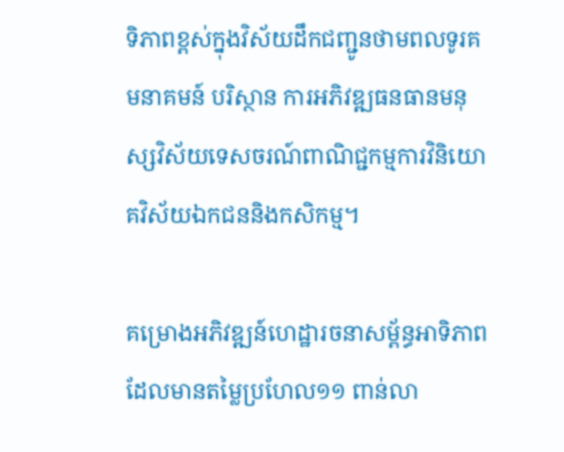ទិភាពខ្ពស់ក្នុងវិស័យដឹកជញ្ជូនថាមពលទូរគមនាគមន៍ បរិស្ថាន ការអភិវឌ្ឍធនធានមនុស្សវិស័យទេសចរណ៍ពាណិជ្ជកម្មការវិនិយោគវិស័យឯកជននិងកសិកម្ម។

គម្រោងអភិវឌ្ឍន៍ហេដ្ឋារចនាសម្ព័ន្ធអាទិភាព ដែលមានតម្លៃប្រហែល១១ ពាន់លា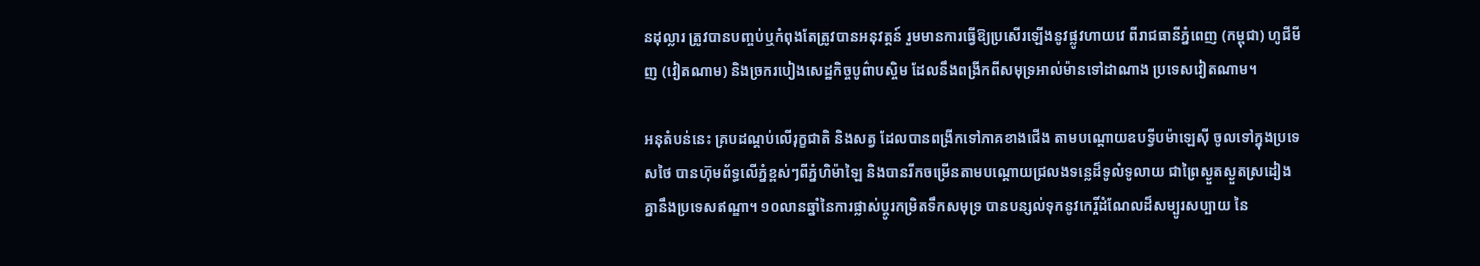នដុល្លារ ត្រូវបានបញ្ចប់ឬកំពុងតែត្រូវបានអនុវត្តន៍ រួមមានការធ្វើឱ្យប្រសើរឡើងនូវផ្លូវហាយវេ ពីរាជធានីភ្នំពេញ (កម្ពុជា) ហូជីមីញ (វៀតណាម) និងច្រករបៀងសេដ្ឋកិច្ចបូព៌ាបស្ចិម ដែលនឹងពង្រីកពីសមុទ្រអាល់ម៉ានទៅដាណាង ប្រទេសវៀតណាម។

អនុតំបន់នេះ គ្របដណ្តប់លើរុក្ខជាតិ និងសត្វ ដែលបានពង្រីកទៅភាគខាងជើង តាមបណ្តោយឧបទ្វីបម៉ាឡេស៊ី ចូលទៅក្នុងប្រទេសថៃ បានហ៊ុមព័ទ្ធលើភ្នំខ្ពស់ៗពីភ្នំហិម៉ាឡៃ និងបានរីកចម្រើនតាមបណ្តោយជ្រលងទន្លេដ៏ទូលំទូលាយ ជាព្រៃស្ងួតស្ងួតស្រដៀងគ្នានឹងប្រទេសឥណ្ឌា។ ១០លានឆ្នាំនៃការផ្លាស់ប្តូរកម្រិតទឹកសមុទ្រ បានបន្សល់ទុកនូវកេរ្តិ៍ដំណែលដ៏សម្បូរសប្បាយ នៃ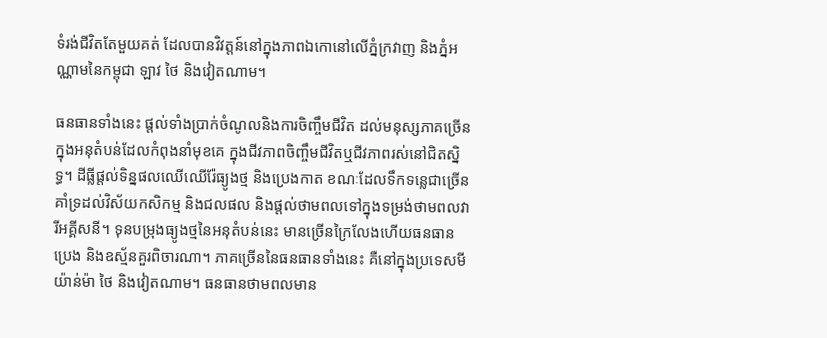ទំរង់ជីវិតតែមួយគត់ ដែលបានវិវត្តន៍នៅក្នុងភាពឯកោនៅលើភ្នំក្រវាញ និងភ្នំអណ្ណាមនៃកម្ពុជា ឡាវ ថៃ និងវៀតណាម។

ធនធានទាំងនេះ ផ្តល់ទាំងប្រាក់ចំណូលនិងការចិញ្ចឹមជីវិត ដល់មនុស្សភាគច្រើន ក្នុងអនុតំបន់ដែលកំពុងនាំមុខគេ ក្នុងជីវភាពចិញ្ចឹមជីវិតឬជីវភាពរស់នៅជិតស្និទ្ធ។ ដីធ្លីផ្តល់ទិន្នផលឈើឈើរ៉ែធ្យូងថ្ម និងប្រេងកាត ខណៈដែលទឹកទន្លេជាច្រើនគាំទ្រដល់វិស័យកសិកម្ម និងជលផល និងផ្តល់ថាមពលទៅក្នុងទម្រង់ថាមពលវារីអគ្គីសនី។ ទុនបម្រុងធ្យូងថ្មនៃអនុតំបន់នេះ មានច្រើនក្រៃលែងហើយធនធានប្រេង និងឧស្ម័នគួរពិចារណា។ ភាគច្រើននៃធនធានទាំងនេះ គឺនៅក្នុងប្រទេសមីយ៉ាន់ម៉ា ថៃ និងវៀតណាម។ ធនធានថាមពលមាន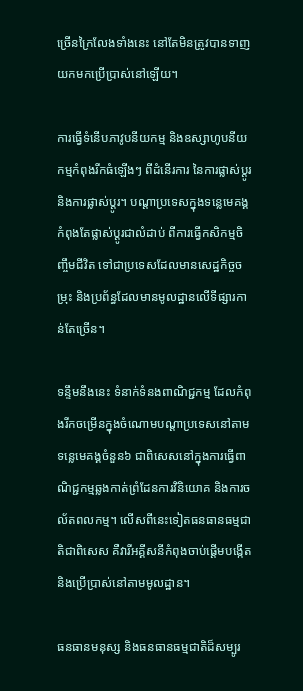ច្រើនក្រៃលែងទាំងនេះ នៅតែមិនត្រូវបានទាញយកមកប្រើប្រាស់នៅឡើយ។

ការធ្វើទំនើបភាវូបនីយកម្ម និងឧស្សាហូបនីយកម្មកំពុងរីកធំឡើងៗ ពីដំនើរការ នៃការផ្លាស់ប្តូរនិងការផ្លាស់ប្តូរ។ បណ្តាប្រទេសក្នុងទន្លេមេគង្គកំពុងតែផ្លាស់ប្តូរជាលំដាប់ ពីការធ្វើកសិកម្មចិញ្ចឹមជីវិត ទៅជាប្រទេសដែលមានសេដ្ឋកិច្ចចម្រុះ និងប្រព័ន្ធដែលមានមូលដ្ឋានលើទីផ្សារកាន់តែច្រើន។

ទន្ទឹមនឹងនេះ ទំនាក់ទំនងពាណិជ្ជកម្ម ដែលកំពុងរីកចម្រើនក្នុងចំណោមបណ្តាប្រទេសនៅតាមទន្លេមេគង្គចំនួន៦ ជាពិសេសនៅក្នុងការធ្វើពាណិជ្ជកម្មឆ្លងកាត់ព្រំដែនការវិនិយោគ និងការចល័តពលកម្ម។ លើសពីនេះទៀតធនធានធម្មជាតិជាពិសេស គឺវារីអគ្គីសនីកំពុងចាប់ផ្តើមបង្កើត និងប្រើប្រាស់នៅតាមមូលដ្ឋាន។

ធនធានមនុស្ស និងធនធានធម្មជាតិដ៏សម្បូរ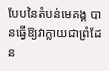បែបនៃតំបន់មេគង្គ បានធ្វើឱ្យវាក្លាយជាព្រំដែន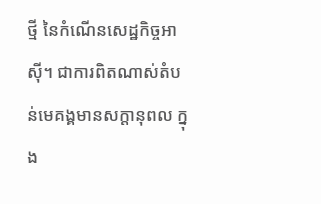ថ្មី នៃកំណើនសេដ្ឋកិច្ចអាស៊ី។ ជាការពិតណាស់តំបន់មេគង្គមានសក្តានុពល ក្នុង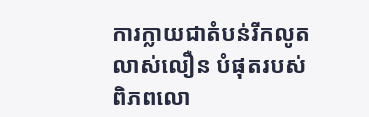ការក្លាយជាតំបន់រីកលូតលាស់លឿន បំផុតរបស់ពិភពលោ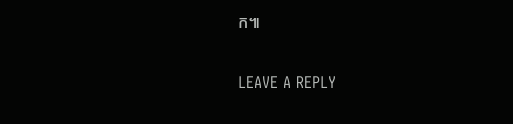ក៕

LEAVE A REPLY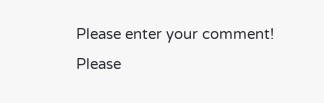Please enter your comment!
Please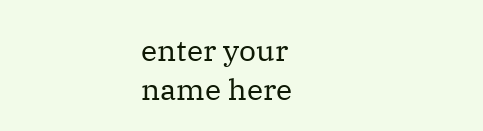enter your name here